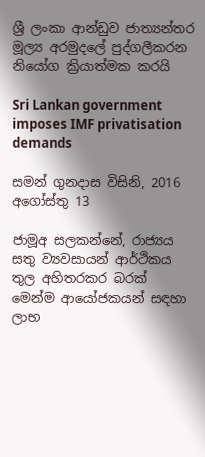ශ්‍රී ලංකා ආන්ඩුව ජාත්‍යන්තර මූල්‍ය අරමුදලේ පුද්ගලීකරන නියෝග ක්‍රියාත්මක කරයි

Sri Lankan government imposes IMF privatisation demands

සමන් ගුනදාස විසිනි, 2016 අගෝස්තු 13

ජාමූඅ සලකන්නේ, රාජ්‍යය සතු ව්‍යවසායන් ආර්ථිකය තුල අහිතරකර බරක් මෙන්ම ආයෝජකයන් සඳහා ලාභ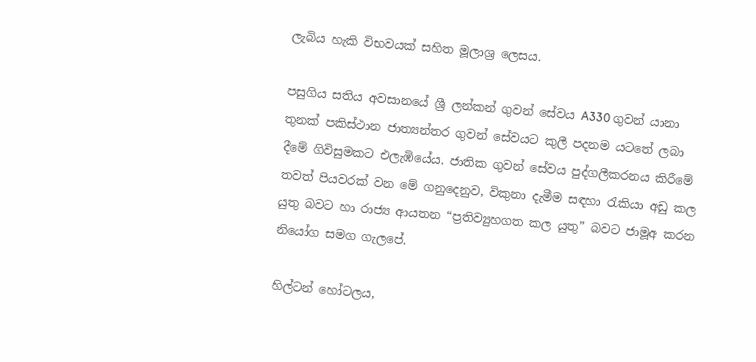ලැබිය හැකි විභවයක් සහිත මූලාශ්‍ර ලෙසය.

පසුගිය සතිය අවසානයේ ශ්‍රී ලන්කන් ගුවන් සේවය A330 ගුවන් යානා තුනක් පකිස්ථාන ජාත්‍යන්තර ගුවන් සේවයට කුලී පදනම යටතේ ලබා දීමේ ගිවිසුමකට එලැඹියේය. ජාතික ගුවන් සේවය පුද්ගලීකරනය කිරීමේ තවත් පියවරක් වන මේ ගනුදෙනුව, විකුනා දැමීම සඳහා රැකියා අඩු කල යුතු බවට හා රාජ්‍ය ආයතන “ප්‍රතිව්‍යුහගත කල යුතු” බවට ජාමූඅ කරන නියෝග සමග ගැලපේ.

හිල්ටන් හෝටලය,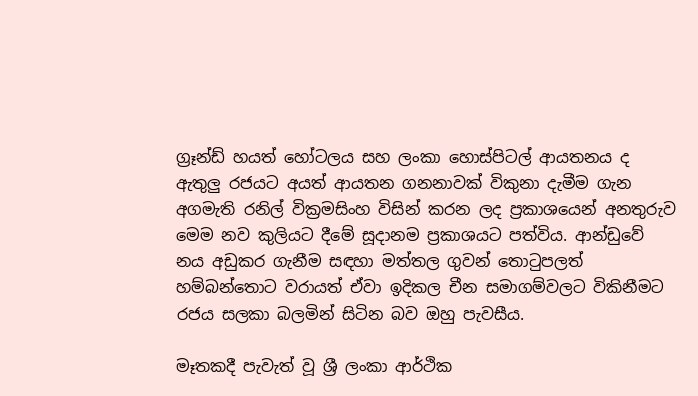ග්‍රෑන්ඩ් හයත් හෝටලය සහ ලංකා හොස්පිටල් ආයතනය ද ඇතුලු රජයට අයත් ආයතන ගනනාවක් විකුනා දැමීම ගැන අගමැති රනිල් වික්‍රමසිංහ විසින් කරන ලද ප්‍රකාශයෙන් අනතුරුව මෙම නව කුලියට දීමේ සූදානම ප්‍රකාශයට පත්විය. ආන්ඩුවේ නය අඩුකර ගැනීම සඳහා මත්තල ගුවන් තොටුපලත් හම්බන්තොට වරායත් ඒවා ඉදිකල චීන සමාගම්වලට විකිනීමට රජය සලකා බලමින් සිටින බව ඔහු පැවසීය.

මෑතකදී පැවැත් වූ ශ්‍රී ලංකා ආර්ථික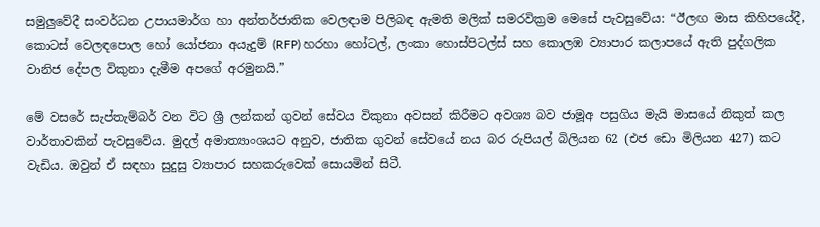සමුලුවේදී සංවර්ධන උපායමාර්ග හා අන්තර්ජාතික වෙලඳාම පිලිබඳ ඇමති මලික් සමරවික්‍රම මෙසේ පැවසුවේය: “ඊලඟ මාස කිහිපයේදී, කොටස් වෙලඳපොල හෝ යෝජනා අයැදුම් (RFP) හරහා හෝටල්, ලංකා හොස්පිටල්ස් සහ කොලඹ ව්‍යාපාර කලාපයේ ඇති පුද්ගලික වානිජ දේපල විකුනා දැමීම අපගේ අරමුනයි.”

මේ වසරේ සැප්තැම්බර් වන විට ශ්‍රී ලන්කන් ගුවන් සේවය විකුනා අවසන් කිරීමට අවශ්‍ය බව ජාමූඅ පසුගිය මැයි මාසයේ නිකුත් කල වාර්තාවකින් පැවසුවේය. මුදල් අමාත්‍යාංශයට අනුව, ජාතික ගුවන් සේවයේ නය බර රුපියල් බිලියන 62 (එජ ඩො මිලියන 427) කට වැඩිය. ඔවුන් ඒ සඳහා සුදුසු ව්‍යාපාර සහකරුවෙක් සොයමින් සිටී.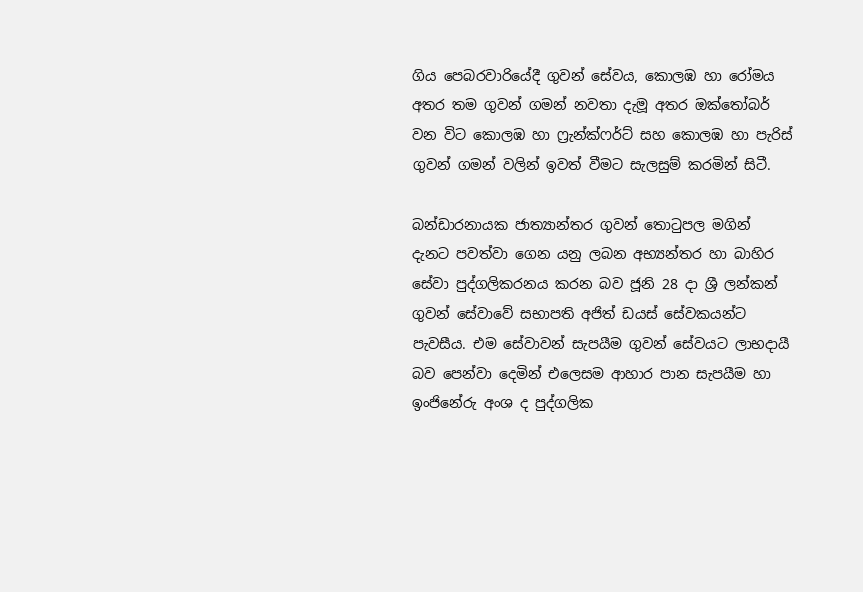ගිය පෙබරවාරියේදී ගුවන් සේවය, කොලඹ හා රෝමය අතර තම ගුවන් ගමන් නවතා දැමූ අතර ඔක්තෝබර් වන විට කොලඹ හා ෆ්‍රැන්ක්ෆර්ට් සහ කොලඹ හා පැරිස් ගුවන් ගමන් වලින් ඉවත් වීමට සැලසුම් කරමින් සිටී.

බන්ඩාරනායක ජාත්‍යාන්තර ගුවන් තොටුපල මගින් දැනට පවත්වා ගෙන යනු ලබන අභ්‍යන්තර හා බාහිර සේවා පුද්ගලිකරනය කරන බව ජූනි 28 දා ශ්‍රී ලන්කන් ගුවන් සේවාවේ සභාපති අජිත් ඩයස් සේවකයන්ට පැවසීය. එම සේවාවන් සැපයීම ගුවන් සේවයට ලාභදායී බව පෙන්වා දෙමින් එලෙසම ආහාර පාන සැපයීම හා ඉංජිනේරු අංශ ද පුද්ගලික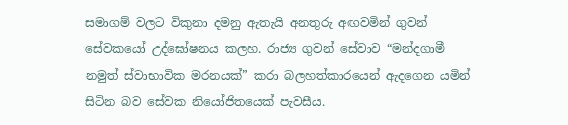සමාගම් වලට විකුනා දමනු ඇතැයි අනතුරු අඟවමින් ගුවන් සේවකයෝ උද්ඝෝෂනය කලහ. රාජ්‍ය ගුවන් සේවාව “මන්දගාමී නමුත් ස්වාභාවික මරනයක්” කරා බලහත්කාරයෙන් ඇදගෙන යමින් සිටින බව සේවක නියෝජිතයෙක් පැවසීය.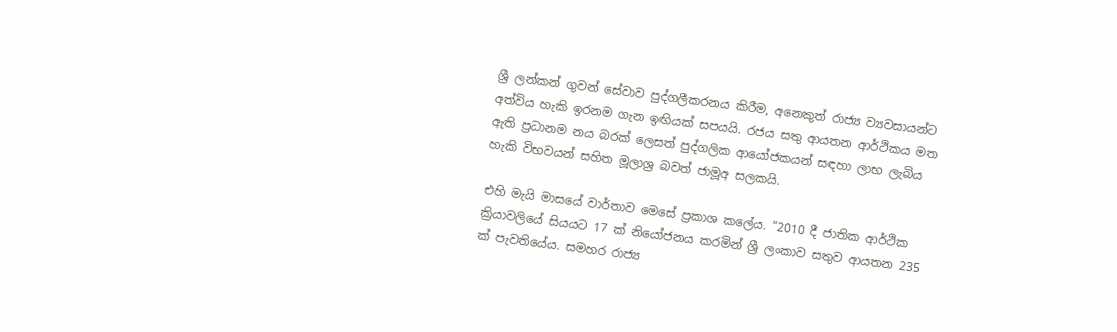ශ්‍රී ලන්කන් ගුවන් සේවාව පුද්ගලීකරනය කිරීම, අනෙකුත් රාජ්‍ය ව්‍යවසායන්ට අත්විය හැකි ඉරනම ගැන ඉඟියක් සපයයි. රජය සතු ආයතන ආර්ථිකය මත ඇති ප්‍රධානම නය බරක් ලෙසත් පුද්ගලික ආයෝජකයන් සඳහා ලාභ ලැබිය හැකි විභවයන් සහිත මූලාශ්‍ර බවත් ජාමූඅ සලකයි.

එහි මැයි මාසයේ වාර්තාව මෙසේ ප්‍රකාශ කලේය. “2010 දී ජාතික ආර්ථික ක්‍රියාවලියේ සියයට 17 ක් නියෝජනය කරමින් ශ්‍රී ලංකාව සතුව ආයතන 235 ක් පැවතියේය. සමහර රාජ්‍ය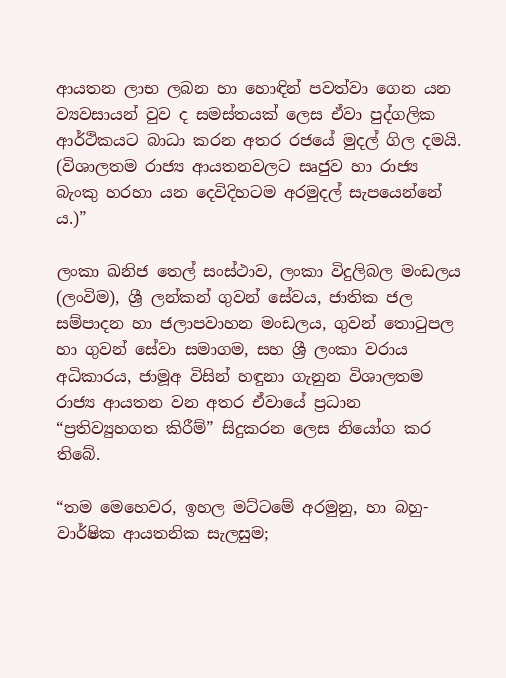ආයතන ලාභ ලබන හා හොඳින් පවත්වා ගෙන යන ව්‍යවසායන් වුව ද සමස්තයක් ලෙස ඒවා පුද්ගලික ආර්ථිකයට බාධා කරන අතර රජයේ මුදල් ගිල දමයි. (විශාලතම රාජ්‍ය ආයතනවලට සෘජුව හා රාජ්‍ය බැංකු හරහා යන දෙවිදිහටම අරමුදල් සැපයෙන්නේ ය.)”

ලංකා ඛනිජ තෙල් සංස්ථාව, ලංකා විදුලිබල මංඩලය (ලංවිම), ශ්‍රී ලන්කන් ගුවන් සේවය, ජාතික ජල සම්පාදන හා ජලාපවාහන මංඩලය, ගුවන් තොටුපල හා ගුවන් ‍සේවා සමාගම, සහ ශ්‍රී ලංකා වරාය අධිකාරය, ජාමූඅ විසින් හඳුනා ගැනුන විශාලතම රාජ්‍ය ආයතන වන අතර ඒවායේ ප්‍රධාන “ප්‍රතිව්‍යුහගත කිරීම්” සිදුකරන ලෙස නියෝග කර තිබේ.

“තම මෙහෙවර, ඉහල මට්ටමේ අරමුනු, හා බහු-වාර්ෂික ආයතනික සැලසුම;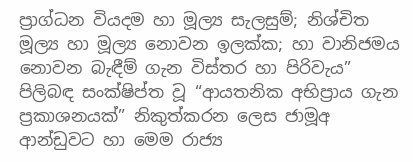ප්‍රාග්ධන වියදම හා මූල්‍ය සැලසුම්; නිශ්චිත මූල්‍ය හා මූල්‍ය නොවන ඉලක්ක; හා වානිජමය නොවන බැඳීම් ගැන විස්තර හා පිරිවැය” පිලිබඳ සංක්ෂිප්ත වූ “ආයතනික අභිප්‍රාය ගැන ප්‍රකාශනයක්” නිකුත්කරන ලෙස ජාමූඅ ආන්ඩුවට හා මෙම රාජ්‍ය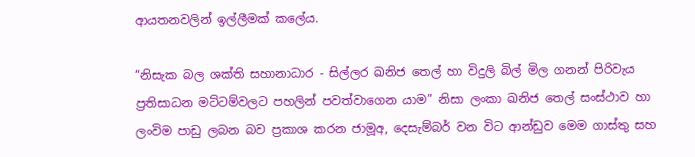ආයතනවලින් ඉල්ලීමක් කලේය.

“නිසැක බල ශක්ති සහානාධාර - සිල්ලර ඛනිජ තෙල් හා විදුලි බිල් මිල ගනන් පිරිවැය ප්‍රතිසාධන මට්ටම්වලට පහලින් පවත්වාගෙන යාම” නිසා ලංකා ඛනිජ තෙල් සංස්ථාව හා ලංවිම පාඩු ලබන බව ප්‍රකාශ කරන ජාමූඅ, දෙසැම්බර් වන විට ආන්ඩුව මෙම ගාස්තු සහ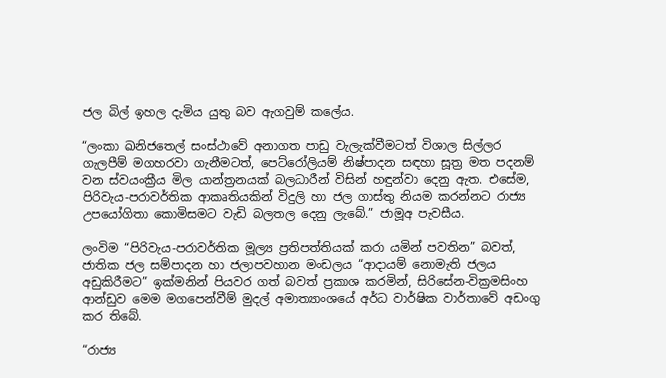ජල බිල් ඉහල දැමිය යුතු බව ඇගවුම් කලේය.

“ලංකා ඛනිජතෙල් සංස්ථාවේ අනාගත පාඩු වැලැක්වීමටත් විශාල සිල්ලර ගැලපීම් මගහරවා ගැනීමටත්, පෙට්රෝලියම් නිෂ්පාදන සඳහා සූත්‍ර මත පදනම් වන ස්වයංක්‍රීය මිල යාන්ත්‍රනයක් බලධාරීන් විසින් හඳුන්වා දෙනු ඇත. එසේම, පිරිවැය-පරාවර්තික ආකෘතියකින් විදුලි හා ජල ගාස්තු නියම කරන්නට රාජ්‍ය උපයෝගිතා කොමිසමට වැඩි බලතල දෙනු ලැබේ.” ජාමූඅ පැවසීය.

ලංවිම “පිරිවැය-පරාවර්තික මූල්‍ය ප්‍රතිපත්තියක් කරා යමින් පවතින” බවත්, ජාතික ජල සම්පාදන හා ජලාපවහාන මංඩලය “ආදායම් නොමැති ජලය අඩුකිරීමට” ඉක්මනින් පියවර ගත් බවත් ප්‍රකාශ කරමින්, සිරිසේන-වික්‍රමසිංහ ආන්ඩුව මෙම මගපෙන්වීම් මුදල් අමාත්‍යාංශයේ අර්ධ වාර්ෂික වාර්තාවේ අඩංගු කර තිබේ.

“රාජ්‍ය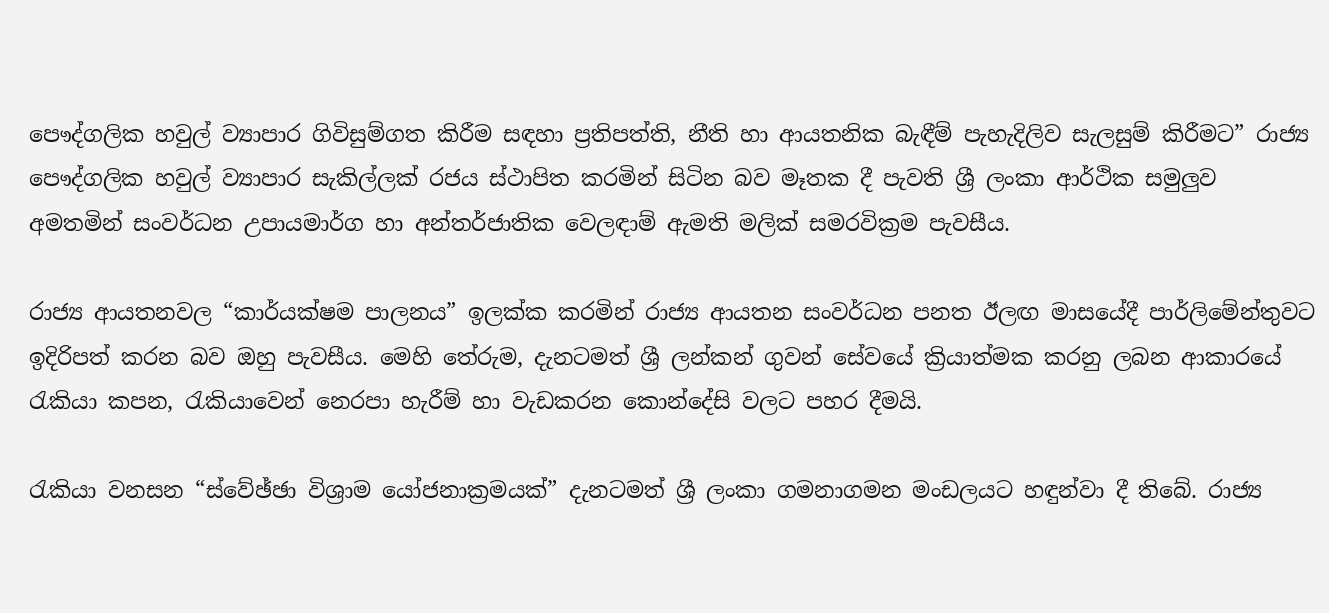පෞද්ගලික හවුල් ව්‍යාපාර ගිවිසුම්ගත කිරීම සඳහා ප්‍රතිපත්ති, නීති හා ආයතනික බැඳීම් පැහැදිලිව සැලසුම් කිරීමට” රාජ්‍ය පෞද්ගලික හවුල් ව්‍යාපාර සැකිල්ලක් රජය ස්ථාපිත කරමින් සිටින බව මෑතක දී පැවති ශ්‍රී ලංකා ආර්ථික සමුලුව අමතමින් සංවර්ධන උපායමාර්ග හා අන්තර්ජාතික වෙලඳාම් ඇමති මලික් සමරවික්‍රම පැවසීය.

රාජ්‍ය ආයතනවල “කාර්යක්ෂම පාලනය” ඉලක්ක කරමින් රාජ්‍ය ආයතන සංවර්ධන පනත ඊලඟ මාසයේදී පාර්ලිමේන්තුවට ඉදිරිපත් කරන බව ඔහු පැවසීය. මෙහි තේරුම, දැනටමත් ශ්‍රී ලන්කන් ගුවන් සේවයේ ක්‍රියාත්මක කරනු ලබන ආකාරයේ රැකියා කපන, රැකියාවෙන් නෙරපා හැරීම් හා වැඩකරන කොන්දේසි වලට පහර දීමයි.

රැකියා වනසන “ස්වේඡ්ඡා විශ්‍රාම යෝජනාක්‍රමයක්” දැනටමත් ශ්‍රී ලංකා ගමනාගමන මංඩලයට හඳුන්වා දී තිබේ. රාජ්‍ය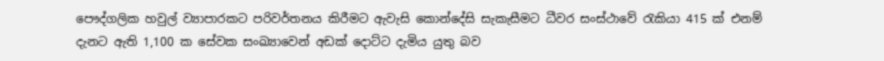පෞද්ගලික හවුල් ව්‍යාපාරකට පරිවර්තනය කිරීමට ඇවැසි කොන්දේසි සැකැසීමට ධීවර සංස්ථාවේ රැකියා 415 ක් එනම් දැනට ඇති 1,100 ක සේවක සංඛ්‍යාවෙන් අඩක් දොට්ට දැමිය යුතු බව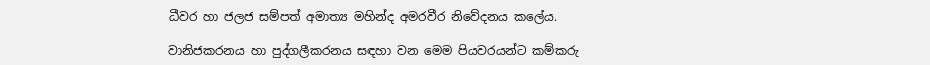ධීවර හා ජලජ සම්පත් අමාත්‍ය මහින්ද අමරවීර නිවේදනය කලේය.

වානිජකරනය හා පුද්ගලීකරනය සඳහා වන මෙම පියවරයන්ට කම්කරු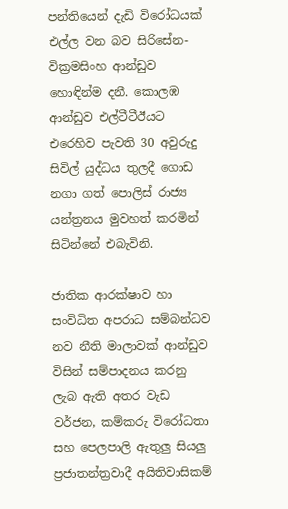පන්තියෙන් දැඩි විරෝධයක් එල්ල වන බව සිරිසේන-වික්‍රමසිංහ ආන්ඩුව හොඳින්ම දනී. කොලඹ ආන්ඩුව එල්ටීටීඊයට එරෙහිව පැවති 30 අවුරුදු සිවිල් යුද්ධය තුලදී ගොඩ නගා ගත් පොලිස් රාජ්‍ය යන්ත්‍රනය මුවහත් කරමින් සිටින්නේ එබැවිනි.

ජාතික ආරක්ෂාව හා සංවිධිත අපරාධ සම්බන්ධව නව නීති මාලාවක් ආන්ඩුව විසින් සම්පාදනය කරනු ලැබ ඇති අතර වැඩ වර්ජන, කම්කරු විරෝධතා සහ පෙලපාලි ඇතුලු සියලු ප්‍රජාතන්ත්‍රවාදී අයිතිවාසිකම්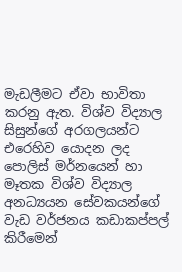මැඩලීමට ඒවා භාවිතා කරනු ඇත. විශ්ව විද්‍යාල සිසුන්ගේ අරගලයන්ට එරෙහිව යොදන ලද පොලිස් මර්නයෙන් හා මෑතක විශ්ව විද්‍යාල අනධ්‍යයන සේවකයන්ගේ වැඩ වර්ජනය කඩාකප්පල් කිරීමෙන්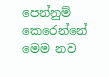පෙන්නුම් කෙරෙන්නේ මෙම නව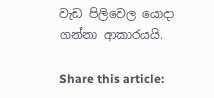වැඩ පිලිවෙල යොදා ගන්නා ආකාරයයි.

Share this article: